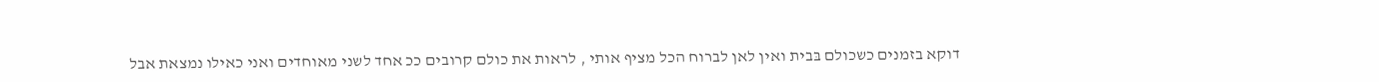דוקא בזמנים כשכולם בּבית ואין לאן לברוח הכל מציף אותי , לראות את כולם קרובים ככ אחד לשני מאוחדים ואני כאילו נמצאת אבל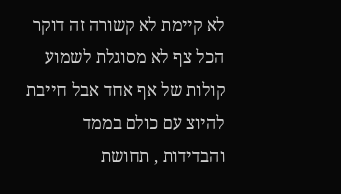לא קיימת לא קשורה זה דוקר הכל צף לא מסוגלת לשמוע קולות של אף אחד אבל חייבת להיוצ עם כולם בממד והבדידות , תחושת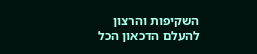השקיפות והרצון להעלם הדכאון הכל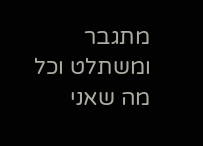מתגבר ומשתלט וכל מה שאני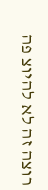רוצה זה לא להיוצ פה